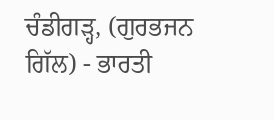ਚੰਡੀਗੜ੍ਹ, (ਗੁਰਭਜਨ ਗਿੱਲ) - ਭਾਰਤੀ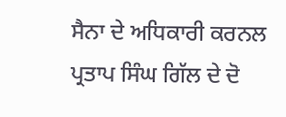ਸੈਨਾ ਦੇ ਅਧਿਕਾਰੀ ਕਰਨਲ ਪ੍ਰਤਾਪ ਸਿੰਘ ਗਿੱਲ ਦੇ ਦੋ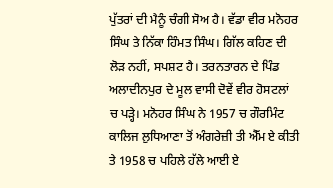ਪੁੱਤਰਾਂ ਦੀ ਮੈਨੂੰ ਚੰਗੀ ਸੋਅ ਹੈ। ਵੱਡਾ ਵੀਰ ਮਨੋਹਰ ਸਿੰਘ ਤੇ ਨਿੱਕਾ ਹਿੰਮਤ ਸਿੰਘ। ਗਿੱਲ ਕਹਿਣ ਦੀ ਲੋੜ ਨਹੀਂ, ਸਪਸ਼ਟ ਹੈ। ਤਰਨਤਾਰਨ ਦੇ ਪਿੰਡ ਅਲਾਦੀਨਪੁਰ ਦੇ ਮੂਲ ਵਾਸੀ ਦੋਵੇਂ ਵੀਰ ਹੋਸਟਲਾਂ ਚ ਪੜ੍ਹੇ। ਮਨੋਹਰ ਸਿੰਘ ਨੇ 1957 ਚ ਗੌਰਮਿੰਟ ਕਾਲਿਜ ਲੁਧਿਆਣਾ ਤੋਂ ਅੰਗਰੇਜ਼ੀ ਤੀ ਐੱਮ ਏ ਕੀਤੀ ਤੇ 1958 ਚ ਪਹਿਲੇ ਹੱਲੇ ਆਈ ਏ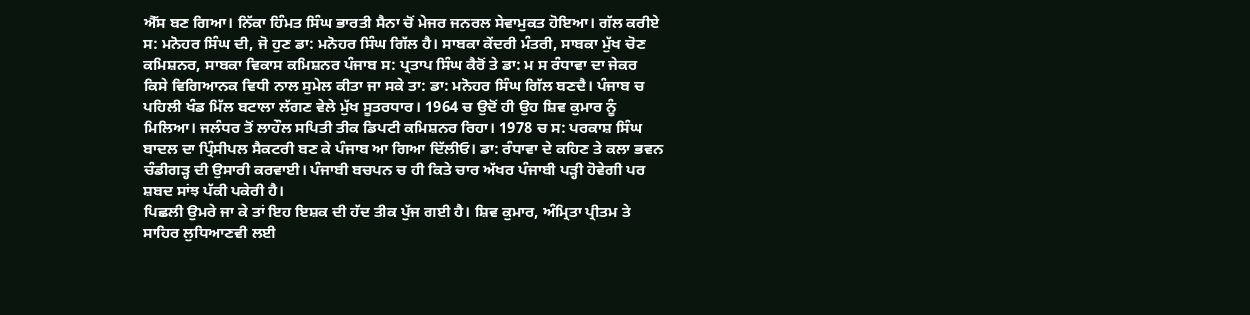ਐੱਸ ਬਣ ਗਿਆ। ਨਿੱਕਾ ਹਿੰਮਤ ਸਿੰਘ ਭਾਰਤੀ ਸੈਨਾ ਚੋਂ ਮੇਜਰ ਜਨਰਲ ਸੇਵਾਮੁਕਤ ਹੋਇਆ। ਗੱਲ ਕਰੀਏ ਸ: ਮਨੋਹਰ ਸਿੰਘ ਦੀ, ਜੋ ਹੁਣ ਡਾ: ਮਨੋਹਰ ਸਿੰਘ ਗਿੱਲ ਹੈ। ਸਾਬਕਾ ਕੇਂਦਰੀ ਮੰਤਰੀ, ਸਾਬਕਾ ਮੁੱਖ ਚੋਣ ਕਮਿਸ਼ਨਰ, ਸਾਬਕਾ ਵਿਕਾਸ ਕਮਿਸ਼ਨਰ ਪੰਜਾਬ ਸ: ਪ੍ਰਤਾਪ ਸਿੰਘ ਕੈਰੋਂ ਤੇ ਡਾ: ਮ ਸ ਰੰਧਾਵਾ ਦਾ ਜੇਕਰ ਕਿਸੇ ਵਿਗਿਆਨਕ ਵਿਧੀ ਨਾਲ ਸੁਮੇਲ ਕੀਤਾ ਜਾ ਸਕੇ ਤਾ: ਡਾ: ਮਨੋਹਰ ਸਿੰਘ ਗਿੱਲ ਬਣਦੈ। ਪੰਜਾਬ ਚ ਪਹਿਲੀ ਖੰਡ ਮਿੱਲ ਬਟਾਲਾ ਲੱਗਣ ਵੇਲੇ ਮੁੱਖ ਸੂਤਰਧਾਰ। 1964 ਚ ਉਦੋਂ ਹੀ ਉਹ ਸ਼ਿਵ ਕੁਮਾਰ ਨੂੰ ਮਿਲਿਆ। ਜਲੰਧਰ ਤੋਂ ਲਾਹੌਲ ਸਪਿਤੀ ਤੀਕ ਡਿਪਟੀ ਕਮਿਸ਼ਨਰ ਰਿਹਾ। 1978 ਚ ਸ: ਪਰਕਾਸ਼ ਸਿੰਘ ਬਾਦਲ ਦਾ ਪ੍ਰਿੰਸੀਪਲ ਸੈਕਟਰੀ ਬਣ ਕੇ ਪੰਜਾਬ ਆ ਗਿਆ ਦਿੱਲੀਓ। ਡਾ: ਰੰਧਾਵਾ ਦੇ ਕਹਿਣ ਤੇ ਕਲਾ ਭਵਨ ਚੰਡੀਗੜ੍ਹ ਦੀ ਉਸਾਰੀ ਕਰਵਾਈ। ਪੰਜਾਬੀ ਬਚਪਨ ਚ ਹੀ ਕਿਤੇ ਚਾਰ ਅੱਖਰ ਪੰਜਾਬੀ ਪੜ੍ਹੀ ਹੋਵੇਗੀ ਪਰ ਸ਼ਬਦ ਸਾਂਝ ਪੱਕੀ ਪਕੇਰੀ ਹੈ।
ਪਿਛਲੀ ਉਮਰੇ ਜਾ ਕੇ ਤਾਂ ਇਹ ਇਸ਼ਕ ਦੀ ਹੱਦ ਤੀਕ ਪੁੱਜ ਗਈ ਹੈ। ਸ਼ਿਵ ਕੁਮਾਰ, ਅੰਮ੍ਰਿਤਾ ਪ੍ਰੀਤਮ ਤੇ ਸਾਹਿਰ ਲੁਧਿਆਣਵੀ ਲਈ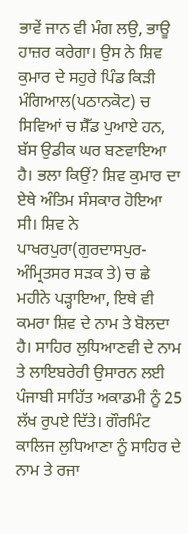ਭਾਵੇਂ ਜਾਨ ਵੀ ਮੰਗ ਲਉ, ਭਾਊ ਹਾਜ਼ਰ ਕਰੇਗਾ। ਉਸ ਨੇ ਸ਼ਿਵ ਕੁਮਾਰ ਦੇ ਸਹੁਰੇ ਪਿੰਡ ਕਿੜੀ ਮੰਗਿਆਲ(ਪਠਾਨਕੋਟ) ਚ ਸਿਵਿਆਂ ਚ ਸ਼ੈੱਡ ਪੁਆਏ ਹਨ, ਬੱਸ ਉਡੀਕ ਘਰ ਬਣਵਾਇਆ ਹੈ। ਭਲਾ ਕਿਉਂ? ਸ਼ਿਵ ਕੁਮਾਰ ਦਾ ਏਥੇ ਅੰਤਿਮ ਸੰਸਕਾਰ ਹੋਇਆ ਸੀ। ਸ਼ਿਵ ਨੇ ਪਾਖਰਪੁਰਾ(ਗੁਰਦਾਸਪੁਰ-ਅੰਮ੍ਰਿਤਸਰ ਸੜਕ ਤੇ) ਚ ਛੇ ਮਹੀਨੇ ਪੜ੍ਹਾਇਆ, ਇਥੇ ਵੀ ਕਮਰਾ ਸ਼ਿਵ ਦੇ ਨਾਮ ਤੇ ਬੋਲਦਾ ਹੈ। ਸਾਹਿਰ ਲੁਧਿਆਣਵੀ ਦੇ ਨਾਮ ਤੇ ਲਾਇਬਰੇਰੀ ਉਸਾਰਨ ਲਈ ਪੰਜਾਬੀ ਸਾਹਿੱਤ ਅਕਾਡਮੀ ਨੂੰ 25 ਲੱਖ ਰੁਪਏ ਦਿੱਤੇ। ਗੌਰਮਿੰਟ ਕਾਲਿਜ ਲੁਧਿਆਣਾ ਨੂੰ ਸਾਹਿਰ ਦੇ ਨਾਮ ਤੇ ਰਜਾ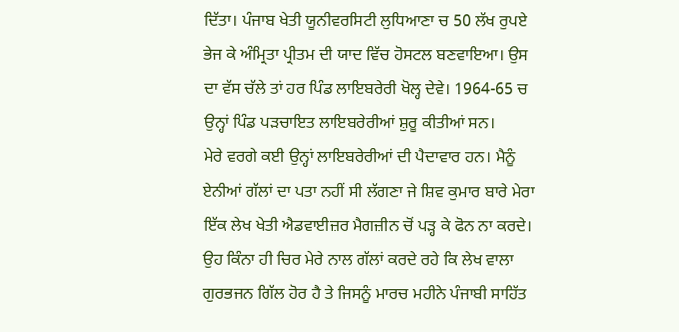ਦਿੱਤਾ। ਪੰਜਾਬ ਖੇਤੀ ਯੂਨੀਵਰਸਿਟੀ ਲੁਧਿਆਣਾ ਚ 50 ਲੱਖ ਰੁਪਏ ਭੇਜ ਕੇ ਅੰਮ੍ਰਿਤਾ ਪ੍ਰੀਤਮ ਦੀ ਯਾਦ ਵਿੱਚ ਹੋਸਟਲ ਬਣਵਾਇਆ। ਉਸ ਦਾ ਵੱਸ ਚੱਲੇ ਤਾਂ ਹਰ ਪਿੰਡ ਲਾਇਬਰੇਰੀ ਖੋਲ੍ਹ ਦੇਵੇ। 1964-65 ਚ ਉਨ੍ਹਾਂ ਪਿੰਡ ਪੜਚਾਇਤ ਲਾਇਬਰੇਰੀਆਂ ਸ਼ੁਰੂ ਕੀਤੀਆਂ ਸਨ।
ਮੇਰੇ ਵਰਗੇ ਕਈ ਉਨ੍ਹਾਂ ਲਾਇਬਰੇਰੀਆਂ ਦੀ ਪੈਦਾਵਾਰ ਹਨ। ਮੈਨੂੰ ਏਨੀਆਂ ਗੱਲਾਂ ਦਾ ਪਤਾ ਨਹੀਂ ਸੀ ਲੱਗਣਾ ਜੇ ਸ਼ਿਵ ਕੁਮਾਰ ਬਾਰੇ ਮੇਰਾ ਇੱਕ ਲੇਖ ਖੇਤੀ ਐਡਵਾਈਜ਼ਰ ਮੈਗਜ਼ੀਨ ਚੋਂ ਪੜ੍ਹ ਕੇ ਫੋਨ ਨਾ ਕਰਦੇ। ਉਹ ਕਿੰਨਾ ਹੀ ਚਿਰ ਮੇਰੇ ਨਾਲ ਗੱਲਾਂ ਕਰਦੇ ਰਹੇ ਕਿ ਲੇਖ ਵਾਲਾ ਗੁਰਭਜਨ ਗਿੱਲ ਹੋਰ ਹੈ ਤੇ ਜਿਸਨੂੰ ਮਾਰਚ ਮਹੀਨੇ ਪੰਜਾਬੀ ਸਾਹਿੱਤ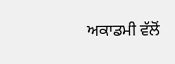ਅਕਾਡਮੀ ਵੱਲੋਂ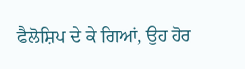ਫੈਲੋਸ਼ਿਪ ਦੇ ਕੇ ਗਿਆਂ, ਉਹ ਹੋਰ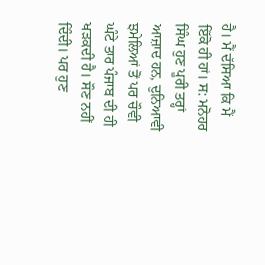ਹੈ। ਮੈਂ ਦੱਸਿਆ ਕਿ ਮੈਂ ਇੱਕੋ ਹੀ ਹਾਂ। ਸ: ਮਨੋਹਰ ਸਿੰਘ ਹੁਣ ਪੂਰੀ ਤਰ੍ਹਾਂ ਆਜ਼ਾਦ ਹਨ, ਦੁਨਿਆਵੀ ਝਮੇਲਿਆਂ ਤੋਂ ਪਰ ਚੌਵੀ ਘੰਟੇ ਤਾਰ ਪੰਜਾਬ ਦੀ ਹੀ ਖੜਕਦੀ ਹੈ। ਸੌਣ ਨਹੀਂ ਦਿੰਦੀ। ਪਰ ਹੁਣ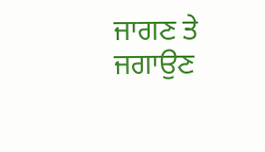ਜਾਗਣ ਤੇ ਜਗਾਉਣ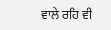ਵਾਲੇ ਰਹਿ ਵੀ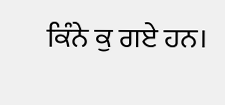ਕਿੰਨੇ ਕੁ ਗਏ ਹਨ।